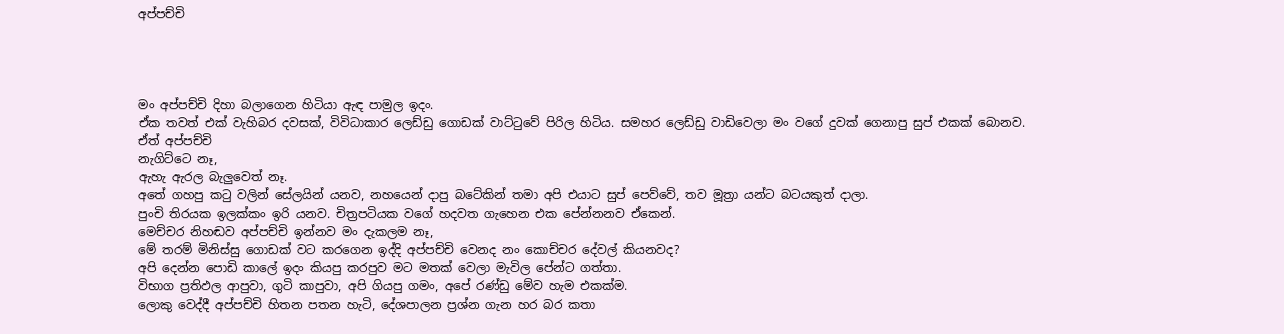අප්පච්චි




මං අප්පච්චි දිහා බලාගෙන හිටියා ඇඳ පාමුල ඉදං.
ඒක තවත් එක් වැහිබර දවසක්, විවිධාකාර ලෙඩ්ඩු ගොඩක් වාට්ටුවේ පිරිල හිටිය. සමහර ලෙඩ්ඩු වාඩිවෙලා මං වගේ දුවක් ගෙනාපු සුප් එකක් බොනව.
ඒත් අප්පච්චි
නැගිට්ටෙ නෑ,
ඇහැ ඇරල බැලුවෙත් නෑ.
අතේ ගහපු කටු වලින් සේලයින් යනව, නහයෙන් දාපු බටේකින් තමා අපි එයාට සුප් පෙව්වේ, තව මූත්‍රා යන්ට බටයකුත් දාලා.
පුංචි තිරයක ඉලක්කං ඉරි යනව. චිත්‍රපටියක වගේ හදවත ගැහෙන එක පේන්නනව ඒකෙන්.
මෙච්චර නිහඬව අප්පච්චි ඉන්නව මං දැකලම නෑ,
මේ තරම් මිනිස්සු ගොඩක් වට කරගෙන ඉද්දි අප්පච්චි වෙනද නං කොච්චර දේවල් කියනවද?
අපි දෙන්න පොඩි කාලේ ඉදං කියපු කරපුව මට මතක් වෙලා මැවිල පේන්ට ගත්තා.
විභාග ප්‍රතිඵල ආපුවා, ගුටි කාපුවා, අපි ගියපු ගමං, අපේ රණ්ඩු මේව හැම එකක්ම.
ලොකු වෙද්දී අප්පච්චි හිතන පතන හැටි, දේශපාලන ප්‍රශ්න ගැන හර බර කතා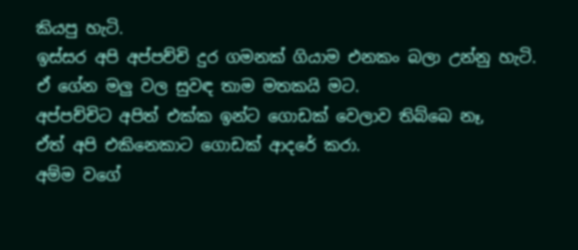කියපු හැටි.
ඉස්සර අපි අප්පච්චි දුර ගමනක් ගියාම එනකං බලා උන්නු හැටි.
ඒ ගේන මලු වල සුවඳ තාම මතකයි මට.
අප්පච්චිට අපිත් එක්ක ඉන්ට ගොඩක් වෙලාව තිබ්බෙ නෑ,
ඒත් අපි එකිනෙකාට ගොඩක් ආදරේ කරා.
අම්ම වගේ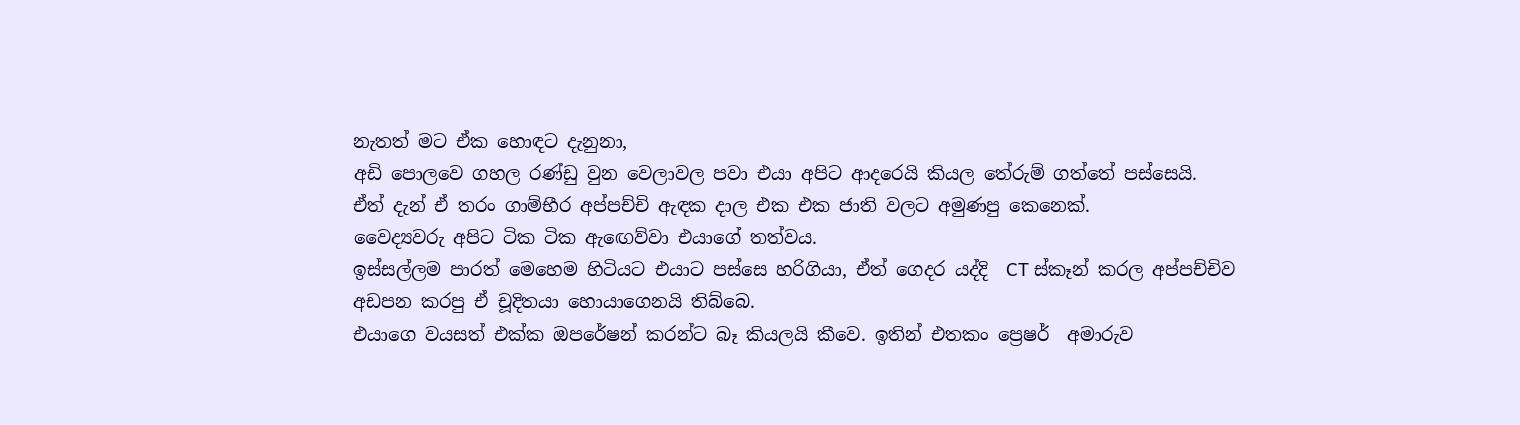නැතත් මට ඒක හොඳට දැනුනා,
අඩි පොලවෙ ගහල රණ්ඩු වුන වෙලාවල පවා එයා අපිට ආදරෙයි කියල තේරුම් ගත්තේ පස්සෙයි.
ඒත් දැන් ඒ තරං ගාම්භීර අප්පච්චි ඇඳක දාල එක එක ජාති වලට අමුණපු කෙනෙක්.
වෛද්‍යවරු අපිට ටික ටික ඇඟෙව්වා එයාගේ තත්වය.
ඉස්සල්ලම පාරත් මෙහෙම හිටියට එයාට පස්සෙ හරිගියා, ඒත් ගෙදර යද්දි  CT ස්කෑන් කරල අප්පච්චිව අඩපන කරපු ඒ චූදිතයා හොයාගෙනයි තිබ්බෙ.
එයාගෙ වයසත් එක්ක ඔපරේෂන් කරන්ට බෑ කියලයි කීවෙ. ඉතින් එතකං ප්‍රෙෂර්  අමාරුව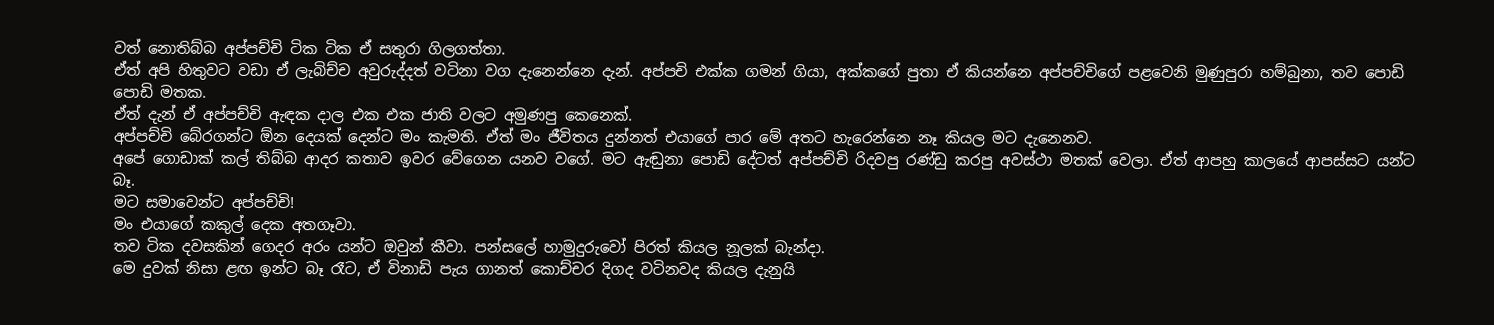වත් නොතිබ්බ අප්පච්චි ටික ටික ඒ සතුරා ගිලගත්තා.
ඒත් අපි හිතුවට වඩා ඒ ලැබිච්ච අවුරුද්දත් වටිනා වග දැනෙන්නෙ දැන්. අප්පචි එක්ක ගමන් ගියා, අක්කගේ පුතා ඒ කියන්නෙ අප්පච්චිගේ පළවෙනි මුණුපුරා හම්බුනා, තව පොඩි පොඩි මතක.
ඒත් දැන් ඒ අප්පච්චි ඇඳක දාල එක එක ජාති වලට අමුණපු කෙනෙක්.
අප්පච්චි බේරගන්ට ඕන දෙයක් දෙන්ට මං කැමති. ඒත් මං ජීවිතය දුන්නත් එයාගේ පාර මේ අතට හැරෙන්නෙ නෑ කියල මට දැනෙනව.
අපේ ගොඩාක් කල් තිබ්බ ආදර කතාව ඉවර වේගෙන යනව වගේ. මට ඇඬුනා පොඩි දේටත් අප්පච්චි රිදවපු රණ්ඩු කරපු අවස්ථා මතක් වෙලා. ඒත් ආපහු කාලයේ ආපස්සට යන්ට බෑ.
මට සමාවෙන්ට අප්පච්චි!
මං එයාගේ කකුල් දෙක අතගෑවා.
තව ටික දවසකින් ගෙදර අරං යන්ට ඔවුන් කීවා. පන්සලේ හාමුදුරුවෝ පිරත් කියල නූලක් බැන්දා.
මෙ දුවක් නිසා ළඟ ඉන්ට බෑ රෑට, ඒ විනාඩි පැය ගානත් කොච්චර දිගද වටිනවද කියල දැනුයි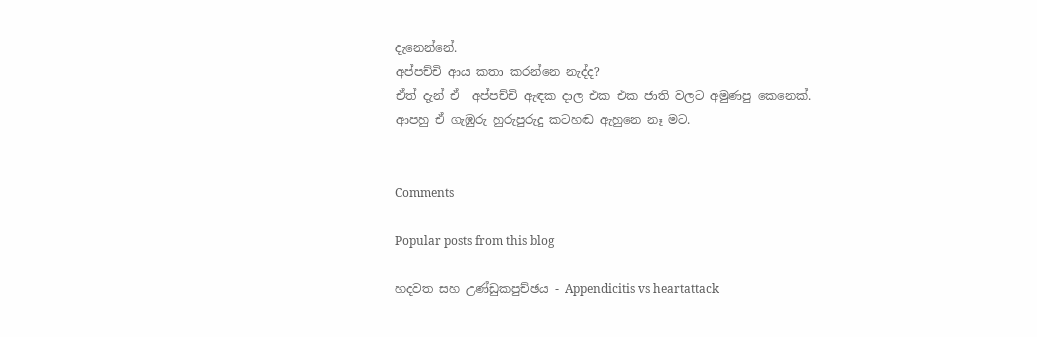දැනෙන්නේ.
අප්පච්චි ආය කතා කරන්නෙ නැද්ද?
ඒත් දැන් ඒ  අප්පච්චි ඇඳක දාල එක එක ජාති වලට අමුණපු කෙනෙක්.
ආපහු ඒ ගැඹුරු හුරුපුරුදු කටහඬ ඇහුනෙ නෑ මට.


Comments

Popular posts from this blog

හදවත සහ උණ්ඩුකපුච්ඡය - Appendicitis vs heartattack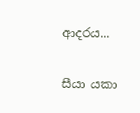ආදරය...

සීයා යකා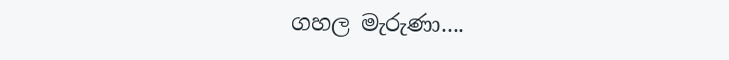ගහල මැරුණා....